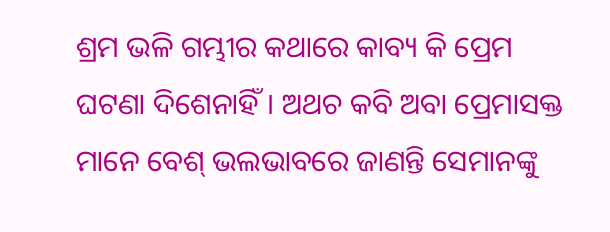ଶ୍ରମ ଭଳି ଗମ୍ଭୀର କଥାରେ କାବ୍ୟ କି ପ୍ରେମ ଘଟଣା ଦିଶେନାହିଁ। ଅଥଚ କବି ଅବା ପ୍ରେମାସକ୍ତ ମାନେ ବେଶ୍ ଭଲଭାବରେ ଜାଣନ୍ତି ସେମାନଙ୍କୁ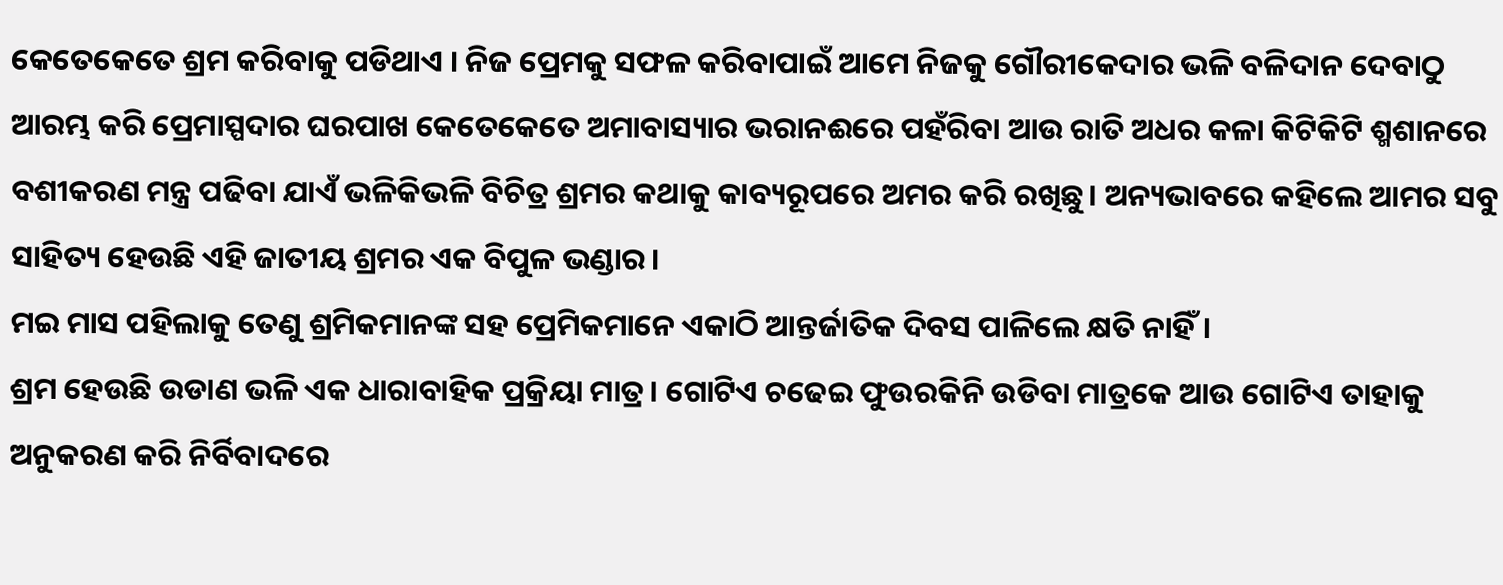କେତେକେତେ ଶ୍ରମ କରିବାକୁ ପଡିଥାଏ । ନିଜ ପ୍ରେମକୁ ସଫଳ କରିବାପାଇଁ ଆମେ ନିଜକୁ ଗୌରୀକେଦାର ଭଳି ବଳିଦାନ ଦେବାଠୁ ଆରମ୍ଭ କରି ପ୍ରେମାସ୍ପଦାର ଘରପାଖ କେତେକେତେ ଅମାବାସ୍ୟାର ଭରାନଈରେ ପହଁରିବା ଆଉ ରାତି ଅଧର କଳା କିଟିକିଟି ଶ୍ମଶାନରେ ବଶୀକରଣ ମନ୍ତ୍ର ପଢିବା ଯାଏଁ ଭଳିକିଭଳି ବିଚିତ୍ର ଶ୍ରମର କଥାକୁ କାବ୍ୟରୂପରେ ଅମର କରି ରଖିଛୁ। ଅନ୍ୟଭାବରେ କହିଲେ ଆମର ସବୁ ସାହିତ୍ୟ ହେଉଛି ଏହି ଜାତୀୟ ଶ୍ରମର ଏକ ବିପୁଳ ଭଣ୍ଡାର।
ମଇ ମାସ ପହିଲାକୁ ତେଣୁ ଶ୍ରମିକମାନଙ୍କ ସହ ପ୍ରେମିକମାନେ ଏକାଠି ଆନ୍ତର୍ଜାତିକ ଦିବସ ପାଳିଲେ କ୍ଷତି ନାହିଁ।
ଶ୍ରମ ହେଉଛି ଉଡାଣ ଭଳି ଏକ ଧାରାବାହିକ ପ୍ରକ୍ରିୟା ମାତ୍ର। ଗୋଟିଏ ଚଢେଇ ଫୁଉରକିନି ଉଡିବା ମାତ୍ରକେ ଆଉ ଗୋଟିଏ ତାହାକୁ ଅନୁକରଣ କରି ନିର୍ବିବାଦରେ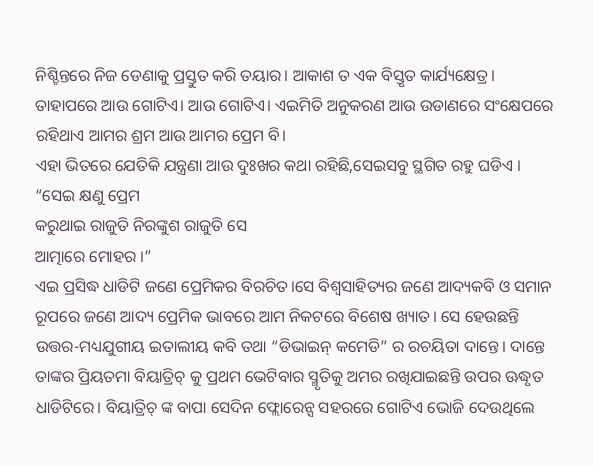ନିଶ୍ଚିନ୍ତରେ ନିଜ ଡେଣାକୁ ପ୍ରସ୍ତୁତ କରି ତୟାର। ଆକାଶ ତ ଏକ ବିସ୍ତୃତ କାର୍ଯ୍ୟକ୍ଷେତ୍ର। ତାହାପରେ ଆଉ ଗୋଟିଏ। ଆଉ ଗୋଟିଏ। ଏଇମିତି ଅନୁକରଣ ଆଉ ଉଡାଣରେ ସଂକ୍ଷେପରେ ରହିଥାଏ ଆମର ଶ୍ରମ ଆଉ ଆମର ପ୍ରେମ ବି।
ଏହା ଭିତରେ ଯେତିକି ଯନ୍ତ୍ରଣା ଆଉ ଦୁଃଖର କଥା ରହିଛି,ସେଇସବୁ ସ୍ଥଗିତ ରହୁ ଘଡିଏ ।
“ସେଇ କ୍ଷଣୁ ପ୍ରେମ
କରୁଥାଇ ରାଜୁତି ନିରଙ୍କୁଶ ରାଜୁତି ସେ
ଆତ୍ମାରେ ମୋହର ।”
ଏଇ ପ୍ରସିଦ୍ଧ ଧାଡିଟି ଜଣେ ପ୍ରେମିକର ବିରଚିତ।ସେ ବିଶ୍ୱସାହିତ୍ୟର ଜଣେ ଆଦ୍ୟକବି ଓ ସମାନ ରୂପରେ ଜଣେ ଆଦ୍ୟ ପ୍ରେମିକ ଭାବରେ ଆମ ନିକଟରେ ବିଶେଷ ଖ୍ୟାତ। ସେ ହେଉଛନ୍ତି ଉତ୍ତର-ମଧ୍ୟଯୁଗୀୟ ଇତାଲୀୟ କବି ତଥା “ଡିଭାଇନ୍ କମେଡି” ର ରଚୟିତା ଦାନ୍ତେ। ଦାନ୍ତେ ତାଙ୍କର ପ୍ରିୟତମା ବିୟାତ୍ରିଚ୍ କୁ ପ୍ରଥମ ଭେଟିବାର ସ୍ମୃତିକୁ ଅମର ରଖିଯାଇଛନ୍ତି ଉପର ଊଦ୍ଧୃତ ଧାଡିଟିରେ। ବିୟାତ୍ରିଚ୍ ଙ୍କ ବାପା ସେଦିନ ଫ୍ଲୋରେନ୍ସ ସହରରେ ଗୋଟିଏ ଭୋଜି ଦେଉଥିଲେ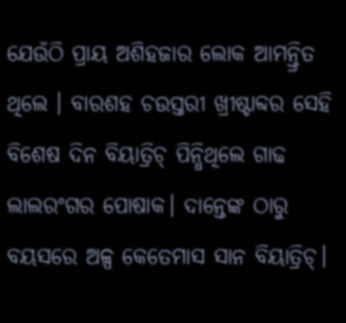ଯେଉଁଠି ପ୍ରାୟ ଅଶିହଜାର ଲୋକ ଆମନ୍ତ୍ରିତ ଥିଲେ । ବାରଶହ ଚଉସ୍ତରୀ ଖ୍ରୀଷ୍ଟାବ୍ଦର ସେହି ବିଶେଷ ଦିନ ବିୟାତ୍ରିଚ୍ ପିନ୍ଧିଥିଲେ ଗାଢ ଲାଲରଂଗର ପୋଷାକ। ଦାନ୍ତେଙ୍କ ଠାରୁ ବୟସରେ ଅଳ୍ପ କେତେମାସ ସାନ ବିୟାତ୍ରିଚ୍।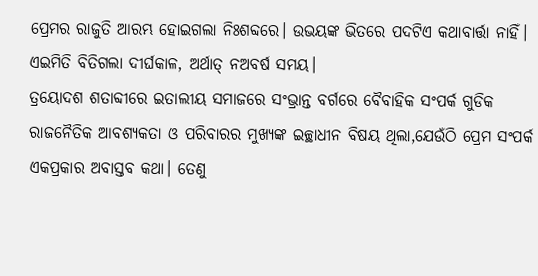ପ୍ରେମର ରାଜୁତି ଆରମ୍ଭ ହୋଇଗଲା ନିଃଶବ୍ଦରେ। ଉଭୟଙ୍କ ଭିତରେ ପଦଟିଏ କଥାବାର୍ତ୍ତା ନାହିଁ। ଏଇମିତି ବିତିଗଲା ଦୀର୍ଘକାଳ, ଅର୍ଥାତ୍ ନଅବର୍ଷ ସମୟ।
ତ୍ରୟୋଦଶ ଶତାବ୍ଦୀରେ ଇତାଲୀୟ ସମାଜରେ ସଂଭ୍ରାନ୍ତ ବର୍ଗରେ ବୈବାହିକ ସଂପର୍କ ଗୁଡିକ ରାଜନୈତିକ ଆବଶ୍ୟକତା ଓ ପରିବାରର ମୁଖ୍ୟଙ୍କ ଇଚ୍ଛାଧୀନ ବିଷୟ ଥିଲା,ଯେଉଁଠି ପ୍ରେମ ସଂପର୍କ ଏକପ୍ରକାର ଅବାସ୍ତବ କଥା। ତେଣୁ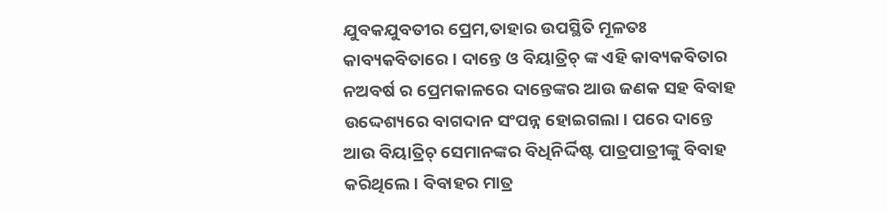ଯୁବକଯୁବତୀର ପ୍ରେମ,ତାହାର ଉପସ୍ଥିତି ମୂଳତଃ କାବ୍ୟକବିତାରେ । ଦାନ୍ତେ ଓ ବିୟାତ୍ରିଚ୍ ଙ୍କ ଏହି କାବ୍ୟକବିତାର ନଅବର୍ଷ ର ପ୍ରେମକାଳରେ ଦାନ୍ତେଙ୍କର ଆଉ ଜଣକ ସହ ବିବାହ ଉଦ୍ଦେଶ୍ୟରେ ବାଗଦାନ ସଂପନ୍ନ ହୋଇଗଲା। ପରେ ଦାନ୍ତେ ଆଉ ବିୟାତ୍ରିଚ୍ ସେମାନଙ୍କର ବିଧିନିର୍ଦ୍ଦିଷ୍ଟ ପାତ୍ରପାତ୍ରୀଙ୍କୁ ବିବାହ କରିଥିଲେ। ବିବାହର ମାତ୍ର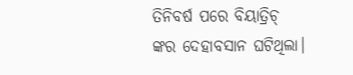ତିନିବର୍ଷ ପରେ ବିୟାତ୍ରିଚ୍ ଙ୍କର ଦେହାବସାନ ଘଟିଥିଲା।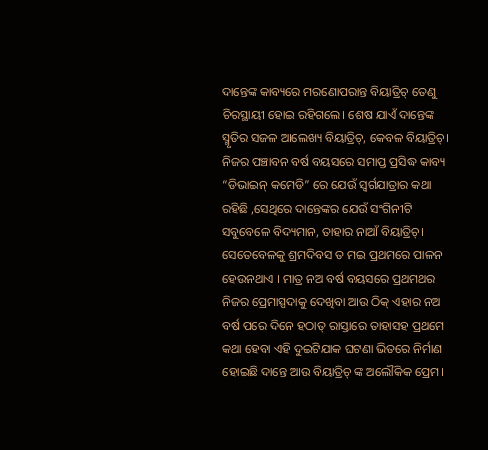ଦାନ୍ତେଙ୍କ କାବ୍ୟରେ ମରଣୋପରାନ୍ତ ବିୟାତ୍ରିଚ୍ ତେଣୁ ଚିରସ୍ଥାୟୀ ହୋଇ ରହିଗଲେ। ଶେଷ ଯାଏଁ ଦାନ୍ତେଙ୍କ ସ୍ମୃତିର ସଜଳ ଆଲେଖ୍ୟ ବିୟାତ୍ରିଚ୍, କେବଳ ବିୟାତ୍ରିଚ୍। ନିଜର ପଞ୍ଚାବନ ବର୍ଷ ବୟସରେ ସମାପ୍ତ ପ୍ରସିଦ୍ଧ କାବ୍ୟ “ଡିଭାଇନ୍ କମେଡି” ରେ ଯେଉଁ ସ୍ୱର୍ଗଯାତ୍ରାର କଥା ରହିଛି ,ସେଥିରେ ଦାନ୍ତେଙ୍କର ଯେଉଁ ସଂଗିନୀଟି ସବୁବେଳେ ବିଦ୍ୟମାନ, ତାହାର ନାଆଁ ବିୟାତ୍ରିଚ୍।
ସେତେବେଳକୁ ଶ୍ରମଦିବସ ତ ମଇ ପ୍ରଥମରେ ପାଳନ ହେଉନଥାଏ । ମାତ୍ର ନଅ ବର୍ଷ ବୟସରେ ପ୍ରଥମଥର ନିଜର ପ୍ରେମାସ୍ପଦାକୁ ଦେଖିବା ଆଉ ଠିକ୍ ଏହାର ନଅ ବର୍ଷ ପରେ ଦିନେ ହଠାତ୍ ରାସ୍ତାରେ ତାହାସହ ପ୍ରଥମେ କଥା ହେବା ଏହି ଦୁଇଟିଯାକ ଘଟଣା ଭିତରେ ନିର୍ମାଣ ହୋଇଛି ଦାନ୍ତେ ଆଉ ବିୟାତ୍ରିଚ୍ ଙ୍କ ଅଲୌକିକ ପ୍ରେମ।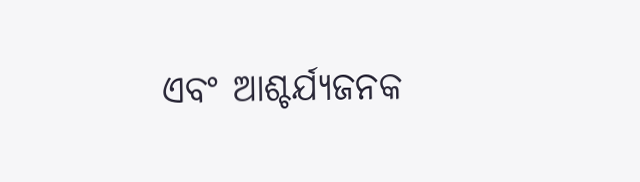ଏବଂ ଆଶ୍ଚର୍ଯ୍ୟଜନକ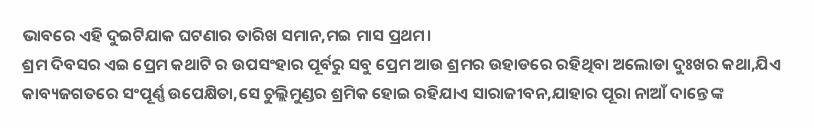ଭାବରେ ଏହି ଦୁଇଟିଯାକ ଘଟଣାର ତାରିଖ ସମାନ,ମଇ ମାସ ପ୍ରଥମ।
ଶ୍ରମ ଦିବସର ଏଇ ପ୍ରେମ କଥାଟି ର ଉପସଂହାର ପୂର୍ବରୁ ସବୁ ପ୍ରେମ ଆଉ ଶ୍ରମର ଉହାଡରେ ରହିଥିବା ଅଲୋଡା ଦୁଃଖର କଥା,ଯିଏ କାବ୍ୟଜଗତରେ ସଂପୂର୍ଣ୍ଣ ଉପେକ୍ଷିତା,ସେ ଚୁଲ୍ଲିମୁଣ୍ଡର ଶ୍ରମିକ ହୋଇ ରହିଯାଏ ସାରାଜୀବନ,ଯାହାର ପୂରା ନାଆଁ ଦାନ୍ତେ ଙ୍କ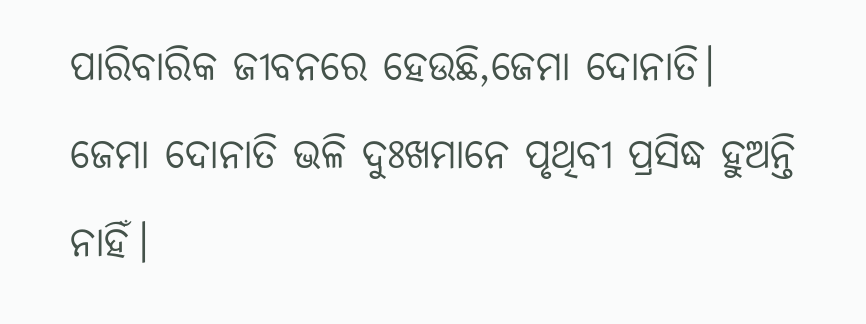ପାରିବାରିକ ଜୀବନରେ ହେଉଛି,ଜେମା ଦୋନାତି।
ଜେମା ଦୋନାତି ଭଳି ଦୁଃଖମାନେ ପୃଥିବୀ ପ୍ରସିଦ୍ଧ ହୁଅନ୍ତି ନାହିଁ।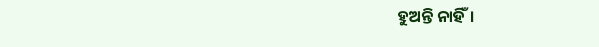ହୁଅନ୍ତି ନାହିଁ।